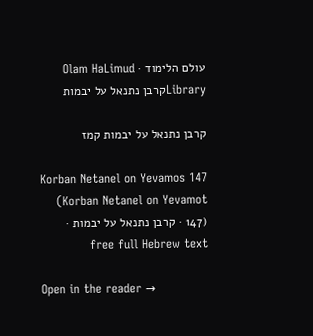עולם הלימוד · Olam HaLimud
Libraryקרבן נתנאל על יבמות

קרבן נתנאל על יבמות קמז

Korban Netanel on Yevamos 147 (Korban Netanel on Yevamot 147) · קרבן נתנאל על יבמות · free full Hebrew text

Open in the reader →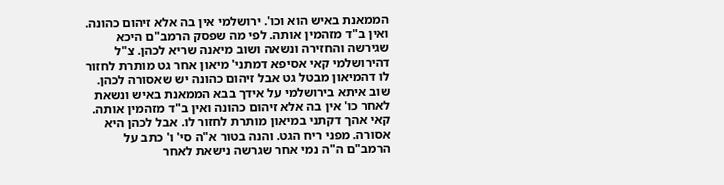הממאנת באיש הוא וכו'. ירושלמי אין בה אלא זיהום כהונה. ואין ב"ד מזהמין אותה. לפי מה שפסק הרמב"ם היכא שגירשה והחזירה ונשאה ושוב מיאנה שריא לכהן. צ"ל דהירושלמי קאי אסיפא דמתני' מיאון אחר גט מותרת לחזור לו דהמיאון מבטל גט אבל זיהום כהונה יש שאסורה לכהן. שוב איתא בירושלמי על אידך בבא הממאנת באיש ונשאת לאחר כו' אין בה אלא זיהום כהונה ואין ב"ד מזהמין אותה. קאי אהך דקתני במיאון מותרת לחזור לו. אבל לכהן היא אסורה. מפני ריח הגט. והנה בטור א"ה סי' ו' כתב על הרמב"ם ה"ה נמי אחר שגרשה נישאת לאחר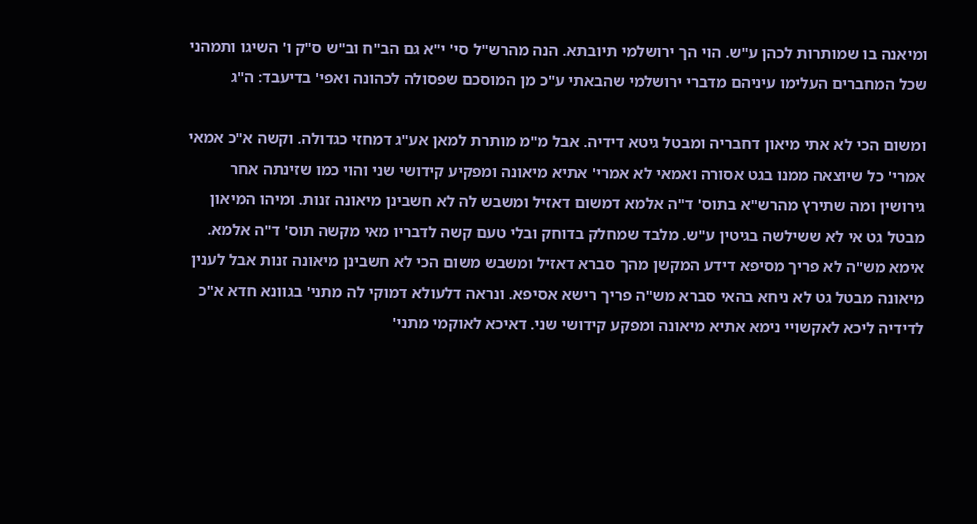ומיאנה בו שמותרות לכהן ע"ש. הוי הך ירושלמי תיובתא. הנה מהרש"ל סי' י"א גם הב"ח וב"ש ס"ק ו' השיגו ותמהני שכל המחברים העלימו עיניהם מדברי ירושלמי שהבאתי ע"כ מן המוסכם שפסולה לכהונה ואפי' בדיעבד: ה"ג

ומשום הכי לא אתי מיאון דחבריה ומבטל גיטא דידיה. אבל מ"מ מותרת למאן אע"ג דמחזי כגדולה. וקשה א"כ אמאי אמרי' כל שיוצאה ממנו בגט אסורה ואמאי לא אמרי' אתיא מיאונה ומפקיע קידושי שני והוי כמו שזינתה אחר גירושין ומה שתירץ מהרש"א בתוס' ד"ה אלמא דמשום דאזיל ומשבש לה לא חשבינן מיאונה זנות. ומיהו המיאון מבטל גט אי לא ששילשה בגיטין ע"ש. מלבד שמחלק בדוחק ובלי טעם קשה לדבריו מאי מקשה תוס' ד"ה אלמא. אימא מש"ה לא פריך מסיפא דידע המקשן מהך סברא דאזיל ומשבש משום הכי לא חשבינן מיאונה זנות אבל לענין מיאונה מבטל גט לא ניחא בהאי סברא מש"ה פריך רישא אסיפא. ונראה דלעולא דמוקי לה מתני' בגוונא חדא א"כ לדידיה ליכא לאקשויי נימא אתיא מיאונה ומפקע קידושי שני. דאיכא לאוקמי מתני'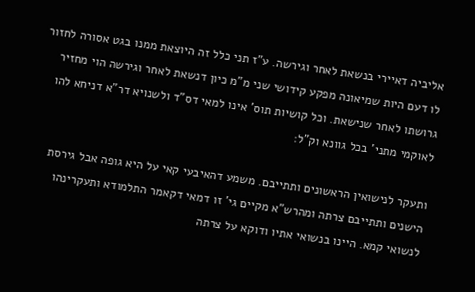אליביה דאיירי בנשאת לאחר וגירשה. ע"ז תני כלל זה היוצאת ממנו בגט אסורה לחזור לו דעם היות שמיאונה מפקע קידושי שני מ"מ כיון דנשאת לאחר וגירשה הוי מחזיר גרושתו לאחר שנישאת. וכל קושיות תוס' אינו למאי דס"ד ולשנויא דר"א דניחא להו לאוקמי מתני' בכל גוונא וק"ל:

ותעקר לנישואין הראשונים ותתייבם. משמע דהאיבעי קאי על היא גופה אבל גירסת הישנים ותתייבם צרתה ומהרש"א מקיים גי' זו דמאי דקאמר התלמודא ותעקרינהו לנשואי קמא. היינו בנשואי אתיו ודוקא על צרתה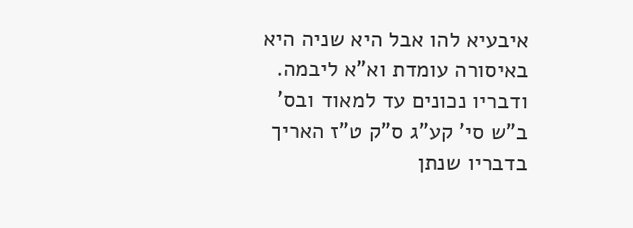איבעיא להו אבל היא שניה היא באיסורה עומדת וא"א ליבמה. ודבריו נכונים עד למאוד ובס' ב"ש סי' קע"ג ס"ק ט"ז האריך בדבריו שנתן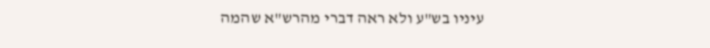עיניו בש"ע ולא ראה דברי מהרש"א שהמה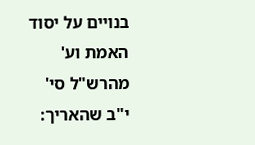בנויים על יסוד האמת וע' מהרש"ל סי' י"ב שהאריך: